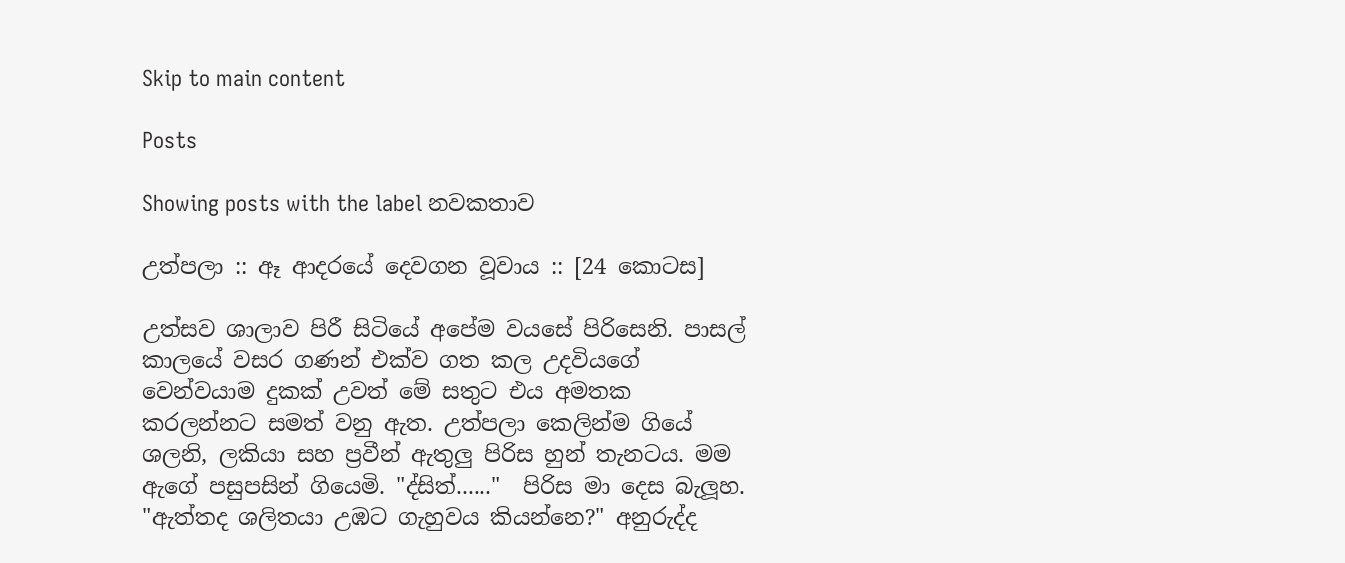Skip to main content

Posts

Showing posts with the label නවකතාව

උත්පලා :: ඈ ආදරයේ දෙවගන වූවාය :: [24 කොටස]

උත්සව ශාලාව පිරී සිටියේ අපේම වයසේ පිරිසෙනි. පාසල් කාලයේ වසර ගණන් එක්ව ගත කල උදවියගේ වෙන්වයාම දුකක් උවත් මේ සතුට එය අමතක කරලන්නට සමත් වනු ඇත. උත්පලා කෙලින්ම ගියේ ශලනි, ලකියා සහ ප්‍රවීන් ඇතුලු පිරිස හුන් තැනටය. මම ඇගේ පසුපසින් ගියෙමි. "ද්සිත්......"  පිරිස මා දෙස බැලූහ. "ඇත්තද ශලිතයා උඹට ගැහුවය කියන්නෙ?" අනුරුද්ද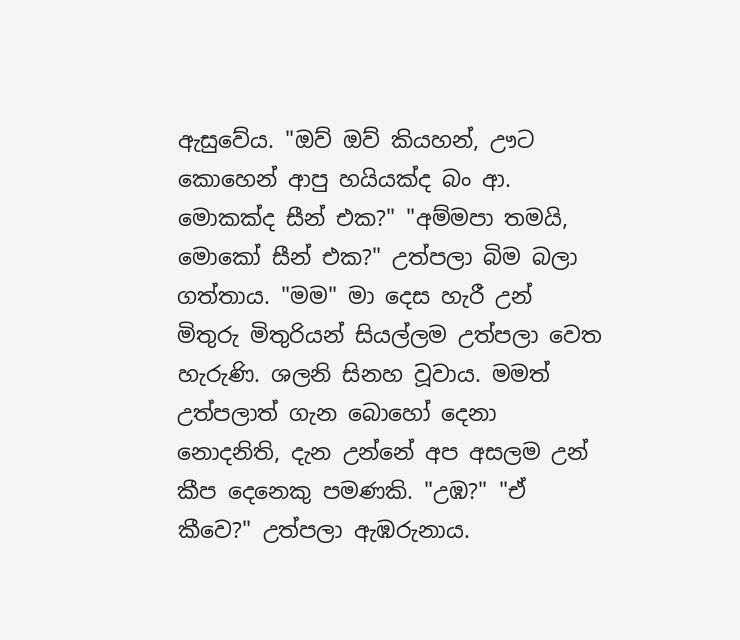ඇසුවේය. "ඔව් ඔව් කියහන්, ඌට කොහෙන් ආපු හයියක්ද බං ආ. මොකක්ද සීන් එක?" "අම්මපා තමයි, මොකෝ සීන් එක?" උත්පලා බිම බලා ගත්තාය. "මම" මා දෙස හැරී උන් මිතුරු මිතුරියන් සියල්ලම උත්පලා වෙත හැරුණි. ශලනි සිනහ වූවාය. මමත් උත්පලාත් ගැන බොහෝ දෙනා නොදනිති, දැන උන්නේ අප අසලම උන් කීප දෙනෙකු පමණකි. "උඹ?" "ඒ කීවෙ?" උත්පලා ඇඹරුනාය.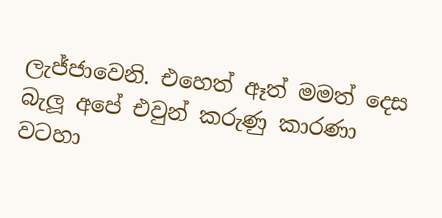ලැජ්ජාවෙනි. එහෙත් ඈත් මමත් දෙස බැලූ අපේ එවුන් කරුණු කාරණා වටහා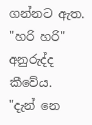ගන්නට ඇත.  "හරි හරි" අනුරුද්ද කීවේය.  "දැන් නෙ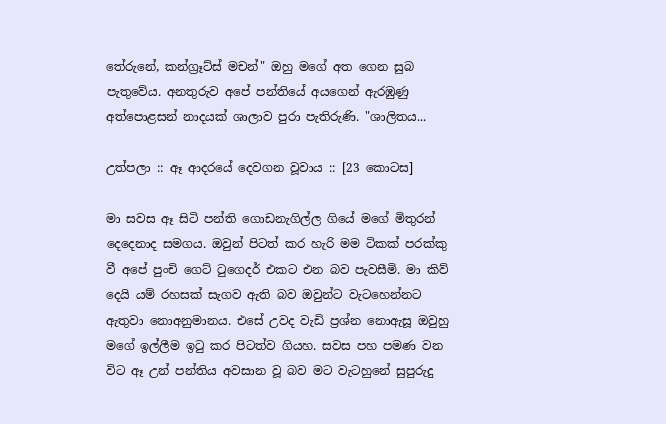තේරුනේ, කන්ග්‍රෑට්ස් මචන්" ඔහු මගේ අත ගෙන සුබ පැතුවේය. අනතුරුව අපේ පන්තියේ අයගෙන් ඇරඹුණු අත්පොළසන් නාදයක් ශාලාව පුරා පැතිරුණි. "ශාලිතය...

උත්පලා :: ඈ ආදරයේ දෙවගන වූවාය :: [23 කොටස]

මා සවස ඈ සිටි පන්ති ගොඩනැගිල්ල ගියේ මගේ මිතුරන් දෙදෙනාද සමගය. ඔවුන් පිටත් කර හැරි මම ටිකක් පරක්කු වී අපේ පුංචි ගෙට් ටුගෙදර් එකට එන බව පැවසීමි. මා කිව් දෙයි යම් රහසක් සැගව ඇති බව ඔවුන්ට වැටහෙන්නට ඇතුවා නොඅනුමානය. එසේ උවද වැඩි ප්‍රශ්න නොඇසූ ඔවුහු මගේ ඉල්ලීම ඉටු කර පිටත්ව ගියහ. සවස පහ පමණ වන විට ඈ උන් පන්තිය අවසාන වූ බව මට වැටහුනේ සුපුරුදු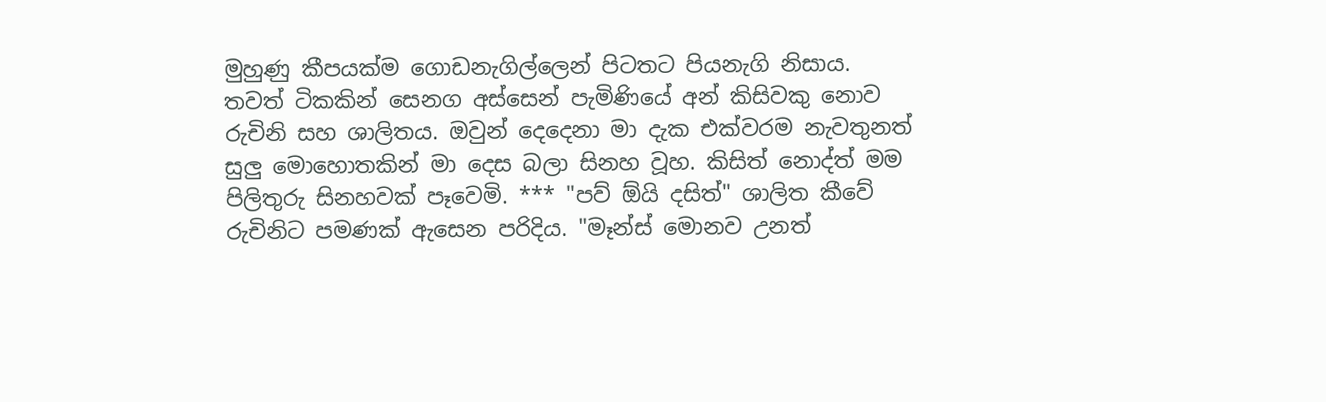මුහුණු කීපයක්ම ගොඩනැගිල්ලෙන් පිටතට පියනැගි නිසාය. තවත් ටිකකින් සෙනග අස්සෙන් පැමිණියේ අන් කිසිවකු නොව රුචිනි සහ ශාලිතය. ඔවුන් දෙදෙනා මා දැක එක්වරම නැවතුනත් සුලු මොහොතකින් මා දෙස බලා සිනහ වූහ. කිසිත් නොද්ත් මම පිලිතුරු සිනහවක් පෑවෙමි. *** "පව් ඕයි දසිත්" ශාලිත කීවේ රුචිනිට පමණක් ඇසෙන පරිදිය. "මෑන්ස් මොනව උනත්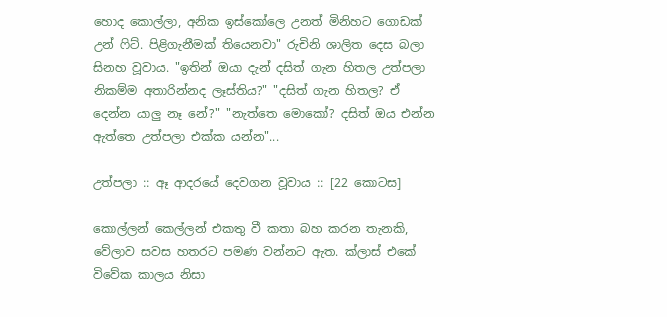හොද කොල්ලා, අනික ඉස්කෝලෙ උනත් මිනිහට ගොඩක් උන් ෆිට්. පිළිගැනීමක් තියෙනවා" රුචිනි ශාලිත දෙස බලා සිනහ වූවාය. "ඉතින් ඔයා දැන් දසිත් ගැන හිතල උත්පලා නිකම්ම අතාරින්නද ලෑස්තිය?" "දසිත් ගැන හිතල? ඒ දෙන්න යාලු නෑ නේ?" "නැත්තෙ මොකෝ? දසිත් ඔය එන්න ඇත්තෙ උත්පලා එක්ක යන්න"...

උත්පලා :: ඈ ආදරයේ දෙවගන වූවාය :: [22 කොටස]

කොල්ලන් කෙල්ලන් එකතු වී කතා බහ කරන තැනකි, වේලාව සවස හතරට පමණ වන්නට ඇත. ක්ලාස් එකේ විවේක කාලය නිසා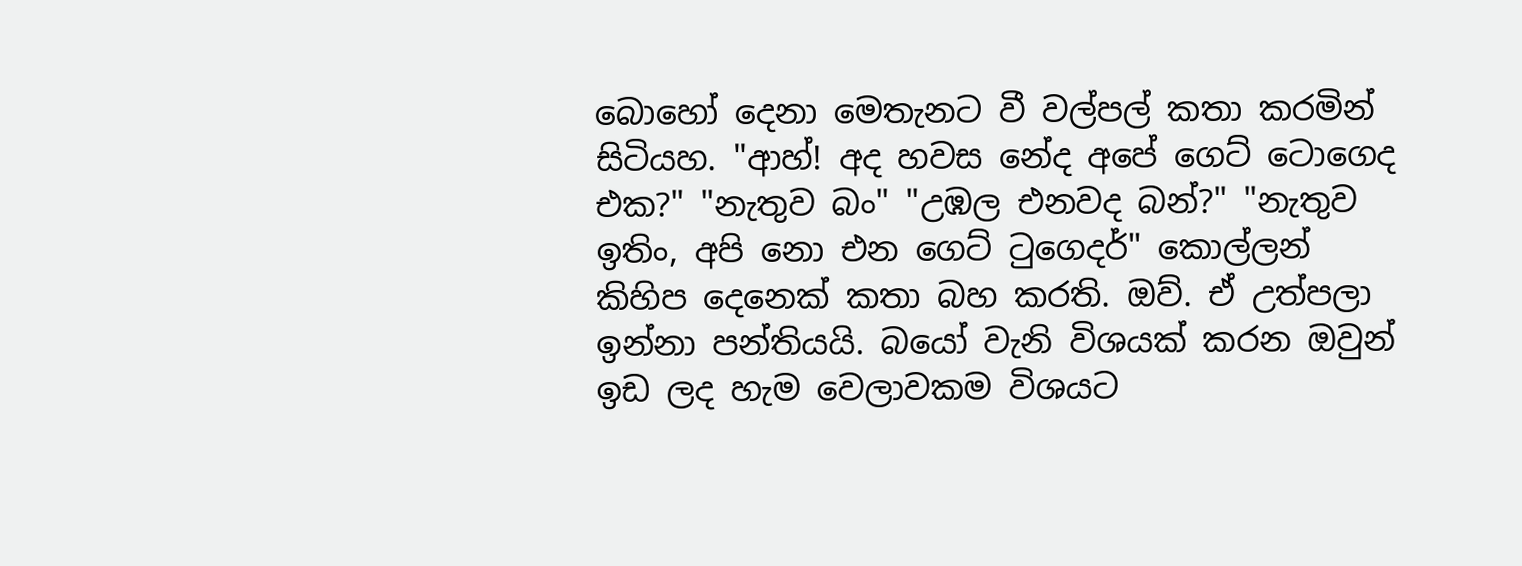බොහෝ දෙනා මෙතැනට වී වල්පල් කතා කරමින් සිටියහ. "ආහ්! අද හවස නේද අපේ ගෙට් ටොගෙද එක?" "නැතුව බං" "උඹල එනවද බන්?" "නැතුව ඉතිං, අපි නො එන ගෙට් ටුගෙදර්" කොල්ලන් කිහිප දෙනෙක් කතා බහ කරති. ඔව්. ඒ උත්පලා ඉන්නා පන්තියයි. බයෝ වැනි විශයක් කරන ඔවුන් ඉඩ ලද හැම වෙලාවකම විශයට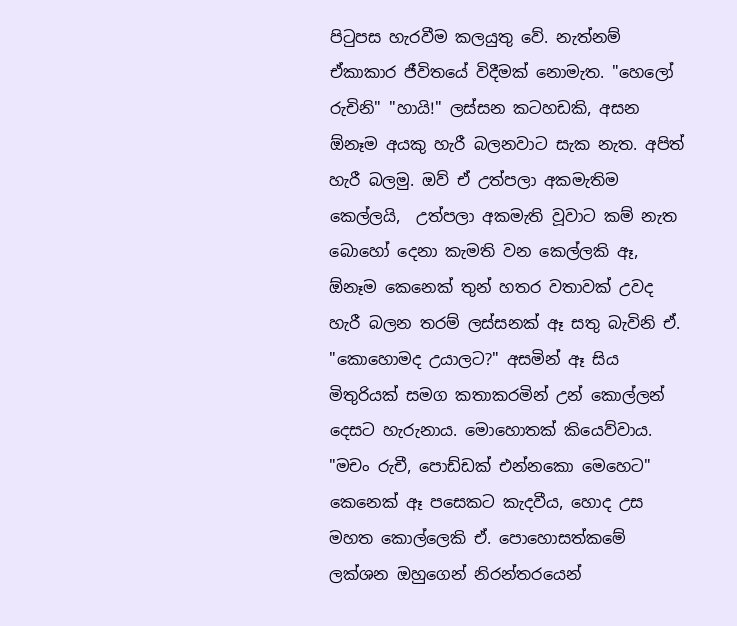පිටුපස හැරවීම කලයුතු වේ. නැත්නම් ඒකාකාර ජීවිතයේ විදීමක් නොමැත. "හෙලෝ රුචිනි" "හායි!" ලස්සන කටහඩකි, අසන ඕනෑම අයකු හැරී බලනවාට සැක නැත. අපිත් හැරී බලමු. ඔව් ඒ උත්පලා අකමැතිම කෙල්ලයි,  උත්පලා අකමැති වූවාට කම් නැත බොහෝ දෙනා කැමති වන කෙල්ලකි ඈ, ඕනෑම කෙනෙක් තුන් හතර වතාවක් උවද හැරී බලන තරම් ලස්සනක් ඈ සතු බැවිනි ඒ. "කොහොමද උයාලට?" අසමින් ඈ සිය මිතුරියක් සමග කතාකරමින් උන් කොල්ලන් දෙසට හැරුනාය. මොහොතක් කියෙව්වාය. "මචං රුචී, පොඩ්ඩක් එන්නකො මෙහෙට" කෙනෙක් ඈ පසෙකට කැදවීය, හොද උස මහත කොල්ලෙකි ඒ. පොහොසත්කමේ ලක්ශන ඔහුගෙන් නිරන්තරයෙන්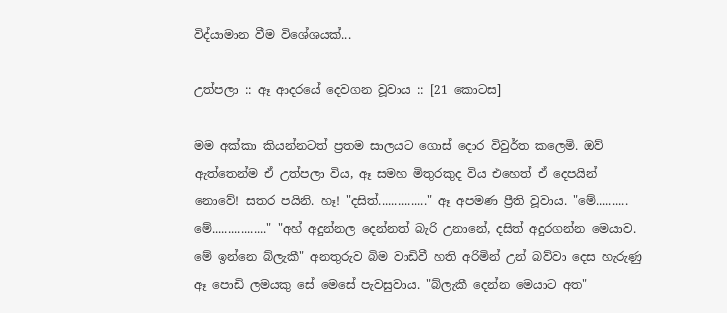විද්යාමාන වීම විශේශයක්...

උත්පලා :: ඈ ආදරයේ දෙවගන වූවාය :: [21 කොටස]

මම අක්කා කියන්නටත් ප්‍රතම සාලයට ගොස් දොර විවුර්ත කලෙමි. ඔව් ඇත්තෙන්ම ඒ උත්පලා විය, ඈ සමහ මිතුරකුද විය එහෙත් ඒ දෙපයින් නොවේ! සතර පයිනි. හෑ! "දසිත්..............." ඈ අපමණ ප්‍රීති වූවාය. "මේ.......... මේ................." "අහ් අදුන්නල දෙන්නත් බැරි උනානේ, දසිත් අදුරගන්න මෙයාව. මේ ඉන්නෙ බ්ලැකී" අනතුරුව බිම වාඩිවී හති අරිමින් උන් බව්වා දෙස හැරුණු ඈ පොඩි ලමයකු සේ මෙසේ පැවසුවාය. "බ්ලැකී දෙන්න මෙයාට අත"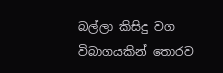බල්ලා කිසිදු වග විබාගයකින් තොරව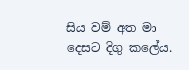සිය වම් අත මා දෙසට දිගු කලේය.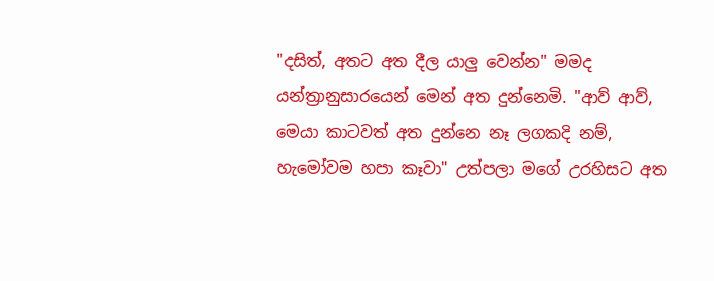"දසිත්, අතට අත දීල යාලු වෙන්න" මමද යන්ත්‍රානුසාරයෙන් මෙන් අත දුන්නෙමි. "ආව් ආව්, මෙයා කාටවත් අත දුන්නෙ නෑ ලගකදි නම්, හැමෝවම හපා කෑවා" උත්පලා මගේ උරහිසට අත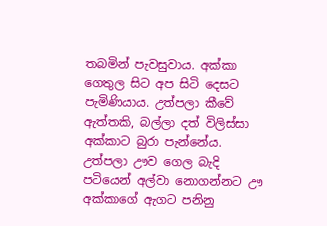තබමින් පැවසුවාය. අක්කා ගෙතුල සිට අප සිටි දෙසට පැමිණියාය. උත්පලා කීවේ ඇත්තකි, බල්ලා දත් විලිස්සා අක්කාට බුරා පැන්නේය. උත්පලා ඌව ගෙල බැදි පටියෙන් අල්වා නොගන්නට ඌ අක්කාගේ ඇගට පනිනු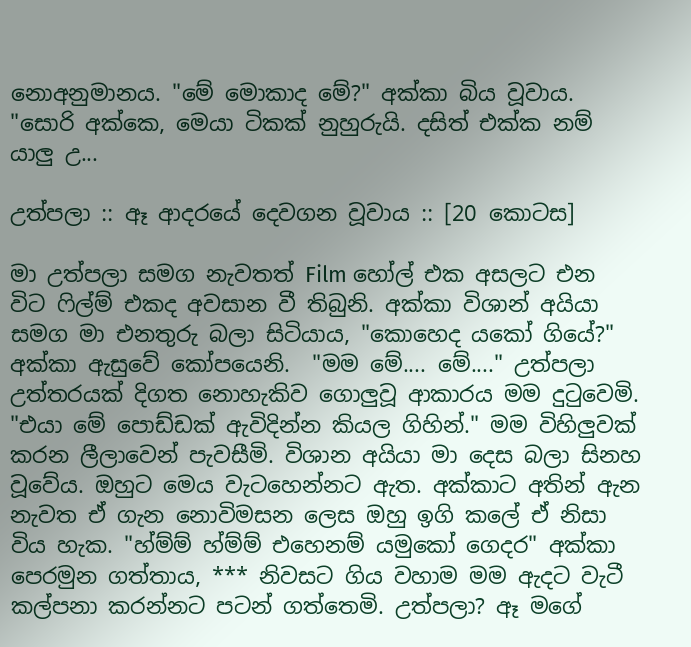නොඅනුමානය. "මේ මොකාද මේ?" අක්කා බිය වූවාය. "සොරි අක්කෙ, මෙයා ටිකක් නුහුරුයි. දසිත් එක්ක නම් යාලු උ...

උත්පලා :: ඈ ආදරයේ දෙවගන වූවාය :: [20 කොටස]

මා උත්පලා සමග නැවතත් Film හෝල් එක අසලට එන විට ෆිල්ම් එකද අවසාන වී තිබුනි. අක්කා විශාන් අයියා සමග මා එනතුරු බලා සිටියාය, "කොහෙද යකෝ ගියේ?" අක්කා ඇසුවේ කෝපයෙනි.  "මම මේ.... මේ...." උත්පලා උත්තරයක් දිගත නොහැකිව ගොලුවූ ආකාරය මම දුටුවෙමි. "එයා මේ පොඩ්ඩක් ඇවිදින්න කියල ගිහින්." මම විහිලුවක් කරන ලීලාවෙන් පැවසීමි. විශාන අයියා මා දෙස බලා සිනහ වූවේය. ඔහුට මෙය වැටහෙන්නට ඇත. අක්කාට අතින් ඇන නැවත ඒ ගැන නොවිමසන ලෙස ඔහු ඉගි කලේ ඒ නිසා විය හැක. "හ්ම්ම් හ්ම්ම් එහෙනම් යමුකෝ ගෙදර" අක්කා පෙරමුන ගත්තාය, *** නිවසට ගිය වහාම මම ඇදට වැටී කල්පනා කරන්නට පටන් ගත්තෙමි. උත්පලා? ඈ මගේ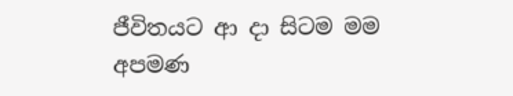ජීවිතයට ආ දා සිටම මම අපමණ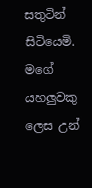සතුටින් සිටියෙමි. මගේ යහලුවකු ලෙස උන්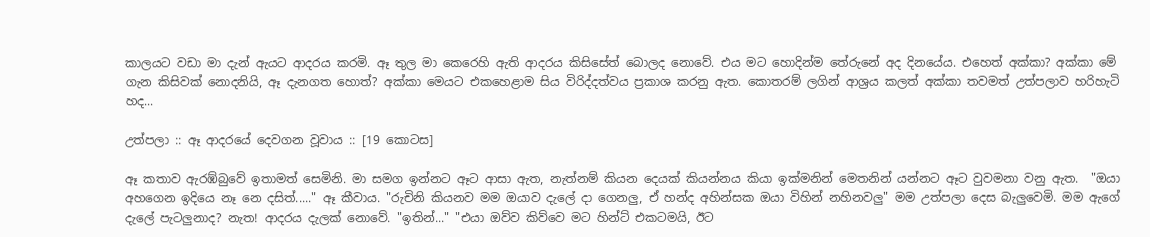කාලයට වඩා මා දැන් ඇයට ආදරය කරමි. ඈ තුල මා කෙරෙහි ඇති ආදරය කිසිසේත් බොලද නොවේ. එය මට හොදින්ම තේරුනේ අද දිනයේය. එහෙත් අක්කා? අක්කා මේ ගැන කිසිවක් නොදනියි, ඈ දැනගත හොත්? අක්කා මෙයට එකහෙළාම සිය විරිද්දත්වය ප්‍රකාශ කරනු ඇත. කොතරම් ලගින් ආශ්‍රය කලත් අක්කා තවමත් උත්පලාව හරිහැටි හද...

උත්පලා :: ඈ ආදරයේ දෙවගන වූවාය :: [19 කොටස]

ඈ කතාව ඇරඹ්බුවේ ඉතාමත් සෙමිනි. මා සමග ඉන්නට ඈට ආසා ඇත, නැත්නම් කියන දෙයක් කියන්නය කියා ඉක්මනින් මෙතනින් යන්නට ඈට වුවමනා වනු ඇත.  "ඔයා අහගෙන ඉදියෙ නෑ නෙ දසිත්....." ඈ කීවාය. "රුචිනි කියනව මම ඔයාව දැලේ දා ගෙනලු, ඒ හන්ද අහින්සක ඔයා විහින් නහිනවලු" මම උත්පලා දෙස බැලුවෙමි. මම ඇගේ දැලේ පැටලුනාද? නැත! ආදරය දැලක් නොවේ. "ඉතින්..." "එයා ඔව්ව කිව්වෙ මට හින්ට් එකටමයි, ඊට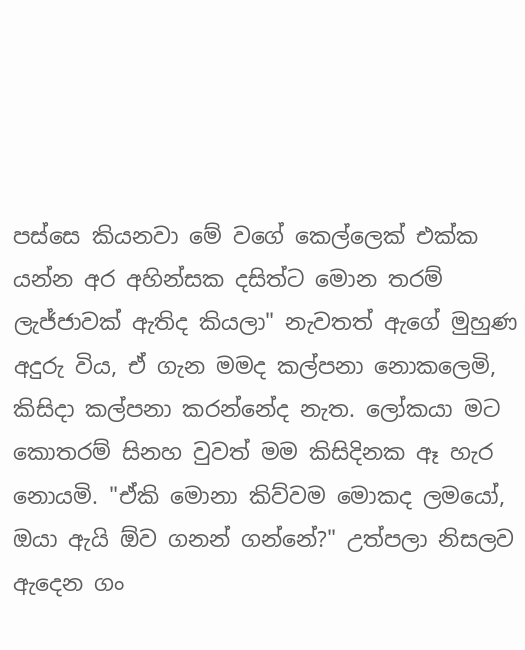පස්සෙ කියනවා මේ වගේ කෙල්ලෙක් එක්ක යන්න අර අහින්සක දසිත්ට මොන තරම් ලැජ්ජාවක් ඇතිද කියලා" නැවතත් ඇගේ මුහුණ අදුරු විය, ඒ ගැන මමද කල්පනා නොකලෙමි, කිසිදා කල්පනා කරන්නේද නැත. ලෝකයා මට කොතරම් සිනහ වුවත් මම කිසිදිනක ඈ හැර නොයමි. "ඒකි මොනා කිව්වම මොකද ලමයෝ, ඔයා ඇයි ඕව ගනන් ගන්නේ?" උත්පලා නිසලව ඇදෙන ගං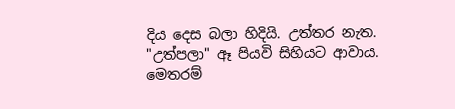දිය දෙස බලා හිදියි. උත්තර නැත. "උත්පලා" ඈ පියවි සිහියට ආවාය. මෙතරම්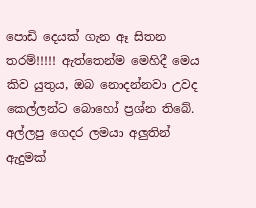පොඩි දෙයක් ගැන ඈ සිතන තරම්!!!!! ඇත්තෙන්ම මෙහිදී මෙය කිව යුතුය, ඔබ නොදන්නවා උවද කෙල්ලන්ට බොහෝ ප්‍රශ්න තිබේ. අල්ලපු ගෙදර ලමයා අලුතින් ඇදුමක්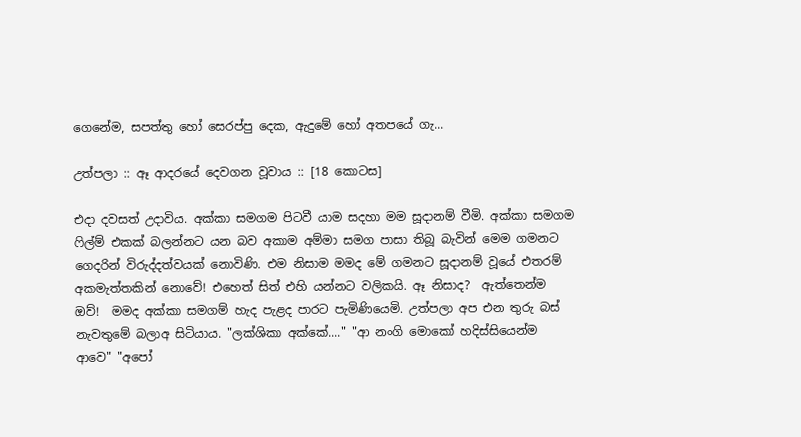ගෙනේම, සපත්තු හෝ සෙරප්පු දෙක, ඇදුමේ හෝ අතපයේ ගැ...

උත්පලා :: ඈ ආදරයේ දෙවගන වූවාය :: [18 කොටස]

එදා දවසත් උදාවිය. අක්කා සමගම පිටවී යාම සදහා මම සූදානම් වීමි. අක්කා සමගම ෆිල්ම් එකක් බලන්නට යන බව අකාම අම්මා සමග පාසා තිබූ බැවින් මෙම ගමනට ගෙදරින් විරුද්දත්වයක් නොවිණි. එම නිසාම මමද මේ ගමනට සූදානම් වූයේ එතරම් අකමැත්තකින් නොවේ! එහෙත් සිත් එහි යන්නට වලිකයි. ඈ නිසාද?  ඇත්තෙන්ම ඔව්!  මමද අක්කා සමගම් හැද පැළද පාරට පැමිණියෙමි. උත්පලා අප එන තුරු බස් නැවතුමේ බලාඅ සිටියාය. "ලක්ශිකා අක්කේ...." "ආ නංගි මොකෝ හදිස්සියෙන්ම ආවෙ" "අපෝ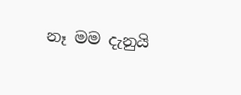නෑ මම දැනුයි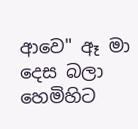ආවෙ" ඈ මා දෙස බලා හෙමිහිට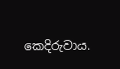කෙදිරුවාය.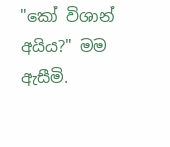"කෝ විශාන් අයිය?" මම ඇසීමි.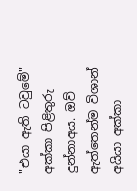"එයා ඇති ටවුමේ" අක්කා පිළිතුරු දුන්නාඅය. ඔව් ඇත්තෙන්ම විශාන් අයියා අක්කා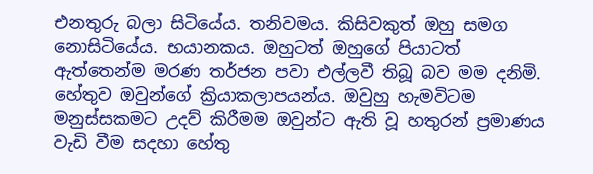එනතුරු බලා සිටියේය. තනිවමය. කිසිවකුත් ඔහු සමග නොසිටියේය. භයානකය. ඔහුටත් ඔහුගේ පියාටත් ඇත්තෙන්ම මරණ තර්ජන පවා එල්ලවී තිබූ බව මම දනිමි. හේතුව ඔවුන්ගේ ක්‍රියාකලාපයන්ය. ඔවුහු හැමවිටම මනුස්සකමට උදව් කිරීමම ඔවුන්ට ඇති වූ හතුරන් ප්‍රමාණය වැඩි වීම සදහා හේතු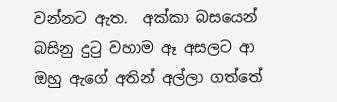වන්නට ඇත.  අක්කා බසයෙන් බසිනු දුටු වහාම ඈ අසලට ආ ඔහු ඇගේ අතින් අල්ලා ගත්තේ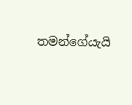තමන්ගේයැයි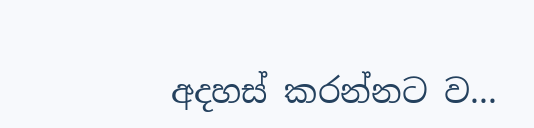අදහස් කරන්නට ව...